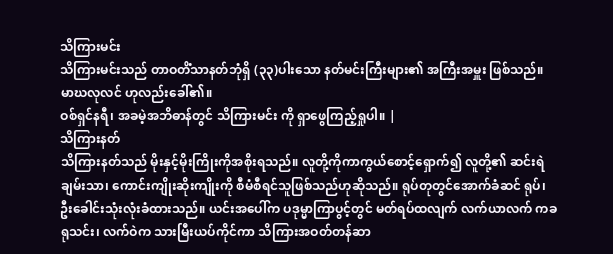သိကြားမင်း
သိကြားမင်းသည် တာဝတိံသာနတ်ဘုံရှိ (၃၃)ပါးသော နတ်မင်းကြီးများ၏ အကြီးအမှူး ဖြစ်သည်။ မာဃလုလင် ဟုလည်းခေါ်၏။
ဝစ်ရှင်နရီ၊ အခမဲ့အဘိဓာန်တွင် သိကြားမင်း ကို ရှာဖွေကြည့်ရှုပါ။ |
သိကြားနတ်
သိကြားနတ်သည် မိုးနှင့်မိုးကြိုးကိုအစိုးရသည်။ လူတို့ကိုကာကွယ်စောင့်ရှောက်၍ လူတို့၏ ဆင်းရဲချမ်းသာ၊ ကောင်းကျိုးဆိုးကျိုးကို စီမံစီရင်သူဖြစ်သည်ဟုဆိုသည်။ ရုပ်တုတွင်အောက်ခံဆင် ရုပ်၊ ဦးခေါင်းသုံးလုံးခံထားသည်။ ယင်းအပေါ်က ပဒုမ္မာကြာပွင့်တွင် မတ်ရပ်ထလျက် လက်ယာလက် ကခရုသင်း၊ လက်ဝဲက သားမြီးယပ်ကိုင်ကာ သိကြားအဝတ်တန်ဆာ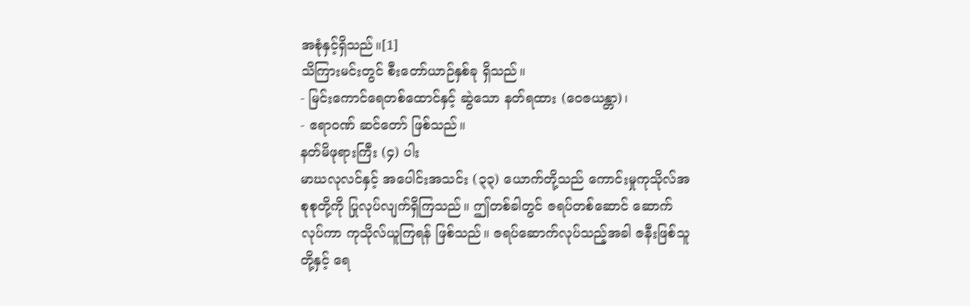အစုံနှင့်ရှိသည်။[1]
သိကြားမင်းတွင် စီးတော်ယာဉ်နှစ်ခု ရှိသည်။
- မြင်းကောင်ရေတစ်ထောင်နှင့် ဆွဲသော နတ်ရထား (ဝေဇယန္တာ)၊
- ဧရာဝဏ် ဆင်တော် ဖြစ်သည်။
နတ်မိဖုရားကြီး (၄) ပါး
မာဃလုလင်နှင့် အပေါင်းအသင်း (၃၃) ယောက်တို့သည် ကောင်းမှုကုသိုလ်အစုစုတို့ကို ပြုလုပ်လျက်ရှိကြသည်။ ဤတစ်ခါတွင် ဇရပ်တစ်ဆောင် ဆောက်လုပ်ကာ ကုသိုလ်ယူကြရန် ဖြစ်သည်။ ဇရပ်ဆောက်လုပ်သည့်အခါ ဇနီးဖြစ်သူတို့နှင့် ရေ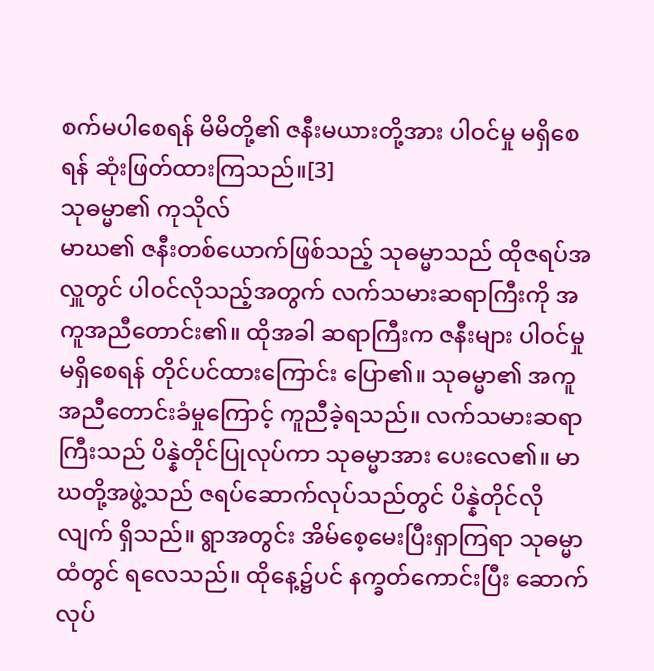စက်မပါစေရန် မိမိတို့၏ ဇနီးမယားတို့အား ပါဝင်မှု မရှိစေရန် ဆုံးဖြတ်ထားကြသည်။[3]
သုဓမ္မာ၏ ကုသိုလ်
မာဃ၏ ဇနီးတစ်ယောက်ဖြစ်သည့် သုဓမ္မာသည် ထိုဇရပ်အလှူတွင် ပါဝင်လိုသည့်အတွက် လက်သမားဆရာကြီးကို အကူအညီတောင်း၏။ ထိုအခါ ဆရာကြီးက ဇနီးများ ပါဝင်မှု မရှိစေရန် တိုင်ပင်ထားကြောင်း ပြော၏။ သုဓမ္မာ၏ အကူအညီတောင်းခံမှုကြောင့် ကူညီခဲ့ရသည်။ လက်သမားဆရာကြီးသည် ပိန္နဲတိုင်ပြုလုပ်ကာ သုဓမ္မာအား ပေးလေ၏။ မာဃတို့အဖွဲ့သည် ဇရပ်ဆောက်လုပ်သည်တွင် ပိန္နဲတိုင်လိုလျက် ရှိသည်။ ရွာအတွင်း အိမ်စေ့မေးပြီးရှာကြရာ သုဓမ္မာထံတွင် ရလေသည်။ ထိုနေ့၌ပင် နက္ခတ်ကောင်းပြီး ဆောက်လုပ်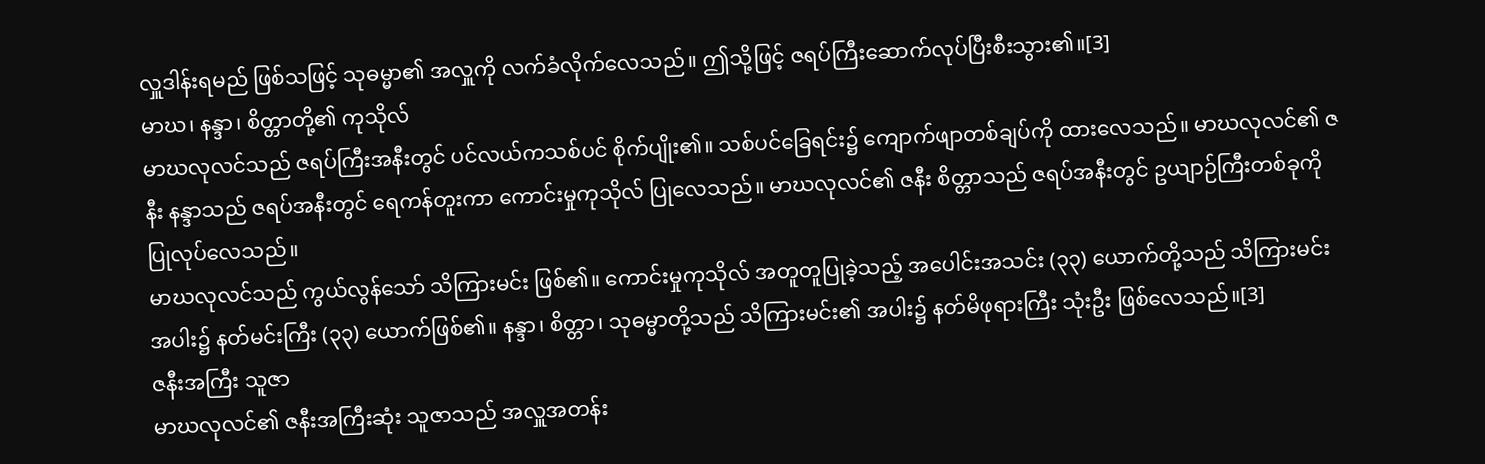လှူဒါန်းရမည် ဖြစ်သဖြင့် သုဓမ္မာ၏ အလှူကို လက်ခံလိုက်လေသည်။ ဤသို့ဖြင့် ဇရပ်ကြီးဆောက်လုပ်ပြီးစီးသွား၏။[3]
မာဃ၊ နန္ဒာ၊ စိတ္တာတို့၏ ကုသိုလ်
မာဃလုလင်သည် ဇရပ်ကြီးအနီးတွင် ပင်လယ်ကသစ်ပင် စိုက်ပျိုး၏။ သစ်ပင်ခြေရင်း၌ ကျောက်ဖျာတစ်ချပ်ကို ထားလေသည်။ မာဃလုလင်၏ ဇနီး နန္ဒာသည် ဇရပ်အနီးတွင် ရေကန်တူးကာ ကောင်းမှုကုသိုလ် ပြုလေသည်။ မာဃလုလင်၏ ဇနီး စိတ္တာသည် ဇရပ်အနီးတွင် ဥယျာဉ်ကြီးတစ်ခုကို ပြုလုပ်လေသည်။
မာဃလုလင်သည် ကွယ်လွန်သော် သိကြားမင်း ဖြစ်၏။ ကောင်းမှုကုသိုလ် အတူတူပြုခဲ့သည့် အပေါင်းအသင်း (၃၃) ယောက်တို့သည် သိကြားမင်းအပါး၌ နတ်မင်းကြီး (၃၃) ယောက်ဖြစ်၏။ နန္ဒာ၊ စိတ္တာ၊ သုဓမ္မာတို့သည် သိကြားမင်း၏ အပါး၌ နတ်မိဖုရားကြီး သုံးဦး ဖြစ်လေသည်။[3]
ဇနီးအကြီး သူဇာ
မာဃလုလင်၏ ဇနီးအကြီးဆုံး သူဇာသည် အလှူအတန်း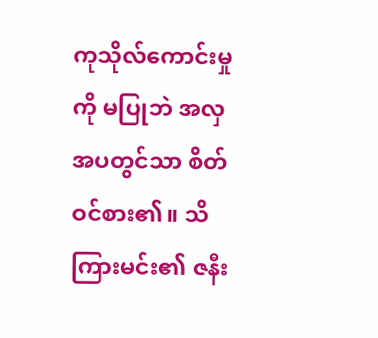ကုသိုလ်ကောင်းမှုကို မပြုဘဲ အလှအပတွင်သာ စိတ်ဝင်စား၏။ သိကြားမင်း၏ ဇနီး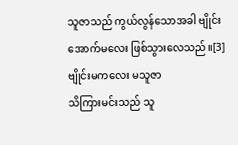သူဇာသည် ကွယ်လွန်သောအခါ ဗျိုင်းအောက်မလေး ဖြစ်သွားလေသည်။[3]
ဗျိုင်းမကလေး မသူဇာ
သိကြားမင်းသည် သူ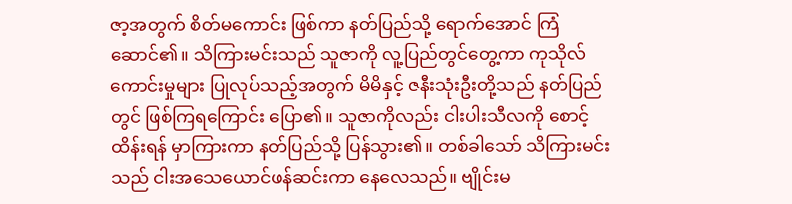ဇာ့အတွက် စိတ်မကောင်း ဖြစ်ကာ နတ်ပြည်သို့ ရောက်အောင် ကြံဆောင်၏။ သိကြားမင်းသည် သူဇာကို လူ့ပြည်တွင်တွေ့ကာ ကုသိုလ်ကောင်းမှုများ ပြုလုပ်သည့်အတွက် မိမိနှင့် ဇနီးသုံးဦးတို့သည် နတ်ပြည်တွင် ဖြစ်ကြရကြောင်း ပြော၏။ သူဇာကိုလည်း ငါးပါးသီလကို စောင့်ထိန်းရန် မှာကြားကာ နတ်ပြည်သို့ ပြန်သွား၏။ တစ်ခါသော် သိကြားမင်းသည် ငါးအသေယောင်ဖန်ဆင်းကာ နေလေသည်။ ဗျိုင်းမ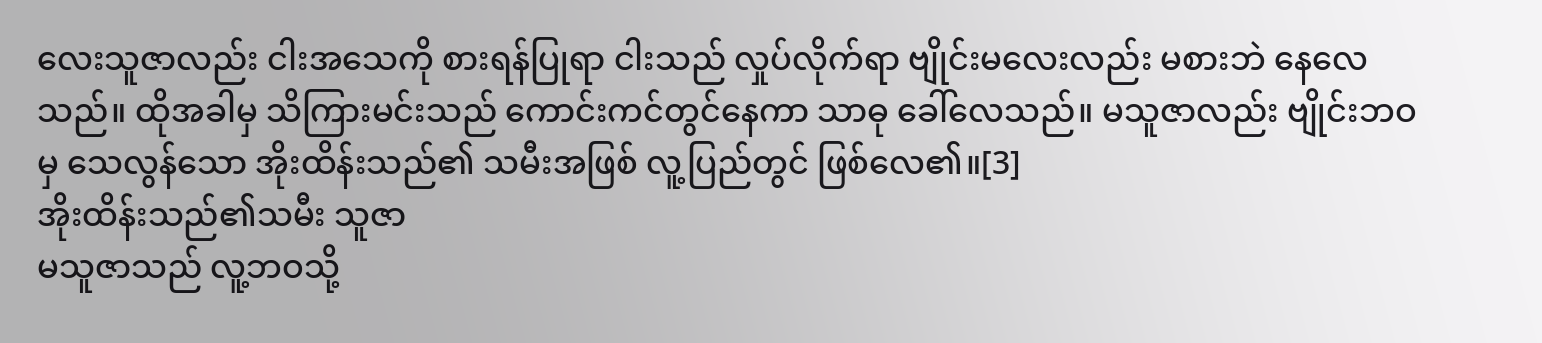လေးသူဇာလည်း ငါးအသေကို စားရန်ပြုရာ ငါးသည် လှုပ်လိုက်ရာ ဗျိုင်းမလေးလည်း မစားဘဲ နေလေသည်။ ထိုအခါမှ သိကြားမင်းသည် ကောင်းကင်တွင်နေကာ သာဓု ခေါ်လေသည်။ မသူဇာလည်း ဗျိုင်းဘဝမှ သေလွန်သော အိုးထိန်းသည်၏ သမီးအဖြစ် လူ့ပြည်တွင် ဖြစ်လေ၏။[3]
အိုးထိန်းသည်၏သမီး သူဇာ
မသူဇာသည် လူ့ဘဝသို့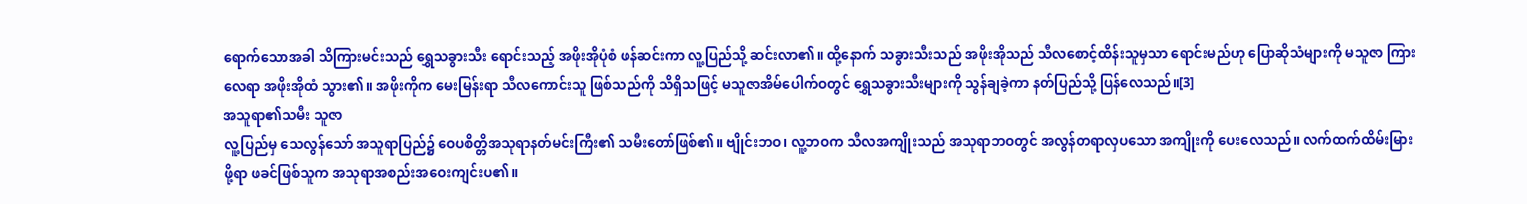ရောက်သောအခါ သိကြားမင်းသည် ရွှေသခွားသီး ရောင်းသည့် အဖိုးအိုပုံစံ ဖန်ဆင်းကာ လူ့ပြည်သို့ ဆင်းလာ၏။ ထို့နောက် သခွားသီးသည် အဖိုးအိုသည် သီလစောင့်ထိန်းသူမှသာ ရောင်းမည်ဟု ပြောဆိုသံများကို မသူဇာ ကြားလေရာ အဖိုးအိုထံ သွား၏။ အဖိုးကိုက မေးမြန်းရာ သီလကောင်းသူ ဖြစ်သည်ကို သိရှိသဖြင့် မသူဇာအိမ်ပေါက်ဝတွင် ရွှေသခွားသီးများကို သွန်ချခဲ့ကာ နတ်ပြည်သို့ ပြန်လေသည်။[3]
အသူရာ၏သမီး သူဇာ
လူ့ပြည်မှ သေလွန်သော် အသူရာပြည်၌ ဝေပစိတ္တိအသုရာနတ်မင်းကြီး၏ သမီးတော်ဖြစ်၏။ ဗျိုင်းဘဝ၊ လူ့ဘဝက သီလအကျိုးသည် အသုရာဘဝတွင် အလွန်တရာလှပသော အကျိုးကို ပေးလေသည်။ လက်ထက်ထိမ်းမြားဖို့ရာ ဖခင်ဖြစ်သူက အသုရာအစည်းအဝေးကျင်းပ၏။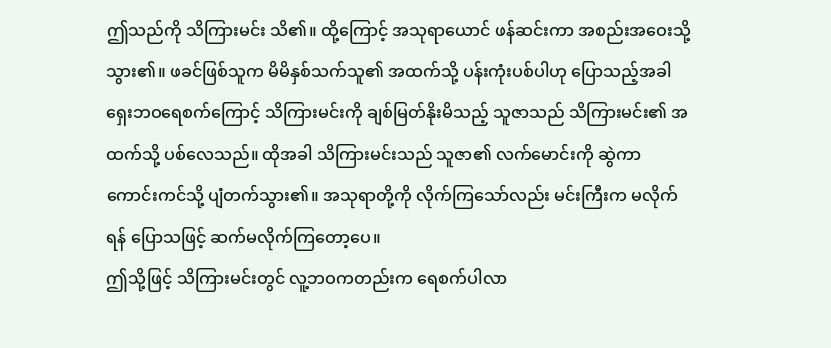ဤသည်ကို သိကြားမင်း သိ၏။ ထို့ကြောင့် အသုရာယောင် ဖန်ဆင်းကာ အစည်းအဝေးသို့သွား၏။ ဖခင်ဖြစ်သူက မိမိနှစ်သက်သူ၏ အထက်သို့ ပန်းကုံးပစ်ပါဟု ပြောသည့်အခါ ရှေးဘဝရေစက်ကြောင့် သိကြားမင်းကို ချစ်မြတ်နိုးမိသည့် သူဇာသည် သိကြားမင်း၏ အထက်သို့ ပစ်လေသည်။ ထိုအခါ သိကြားမင်းသည် သူဇာ၏ လက်မောင်းကို ဆွဲကာ ကောင်းကင်သို့ ပျံတက်သွား၏။ အသုရာတို့ကို လိုက်ကြသော်လည်း မင်းကြီးက မလိုက်ရန် ပြောသဖြင့် ဆက်မလိုက်ကြတော့ပေ။
ဤသို့ဖြင့် သိကြားမင်းတွင် လူ့ဘဝကတည်းက ရေစက်ပါလာ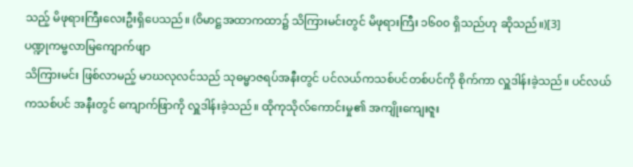သည့် မိဖုရားကြီးလေးဦးရှိပေသည်။ (ဝိမာဋ္ဌအထာကထာ၌ သိကြားမင်းတွင် မိဖုရားကြီး ၁၆၀၀ ရှိသည်ဟု ဆိုသည်။)[3]
ပဏ္ဍုကမ္ဗလာမြကျောက်ဖျာ
သိကြားမင်း ဖြစ်လာမည့် မာဃလုလင်သည် သုဓမ္မာဇရပ်အနီးတွင် ပင်လယ်ကသစ်ပင်တစ်ပင်ကို စိုက်ကာ လှူဒါန်းခဲ့သည်။ ပင်လယ်ကသစ်ပင် အနီးတွင် ကျောက်ဖြာကို လှူဒါန်းခဲ့သည်။ ထိုကုသိုလ်ကောင်းမှု၏ အကျိုးကျေးဇူး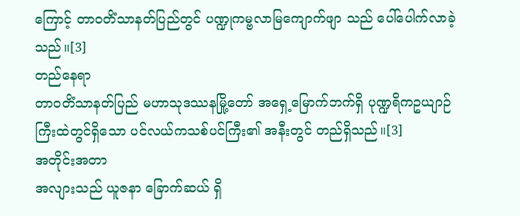ကြောင့် တာဝတိံသာနတ်ပြည်တွင် ပဏ္ဍုကမ္ဗလာမြကျောက်ဖျာ သည် ပေါ်ပေါက်လာခဲ့သည်။[3]
တည်နေရာ
တာဝတိံသာနတ်ပြည် မဟာသုဒဿနမြို့တော် အရှေ့မြောက်ဘက်ရှိ ပုဏ္ဍရိကဥယျာဉ်ကြီးထဲတွင်ရှိသော ပင်လယ်ကသစ်ပင်ကြီး၏ အနီးတွင် တည်ရှိသည်။[3]
အတိုင်းအတာ
အလျားသည် ယူဇနာ ခြောက်ဆယ် ရှိ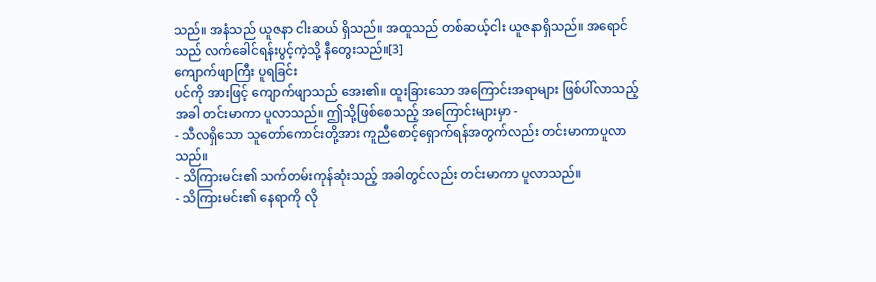သည်။ အနံသည် ယူဇနာ ငါးဆယ် ရှိသည်။ အထူသည် တစ်ဆယ့်ငါး ယူဇနာရှိသည်။ အရောင်သည် လက်ခေါင်ရန်းပွင့်ကဲ့သို့ နီတွေးသည်။[3]
ကျောက်ဖျာကြီး ပူရခြင်း
ပင်ကို အားဖြင့် ကျောက်ဖျာသည် အေး၏။ ထူးခြားသော အကြောင်းအရာများ ဖြစ်ပါ်လာသည့်အခါ တင်းမာကာ ပူလာသည်။ ဤသို့ဖြစ်စေသည့် အကြောင်းများမှာ -
- သီလရှိသော သူတော်ကောင်းတို့အား ကူညီစောင့်ရှောက်ရန်အတွက်လည်း တင်းမာကာပူလာသည်။
- သိကြားမင်း၏ သက်တမ်းကုန်ဆုံးသည့် အခါတွင်လည်း တင်းမာကာ ပူလာသည်။
- သိကြားမင်း၏ နေရာကို လို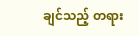ချင်သည့် တရား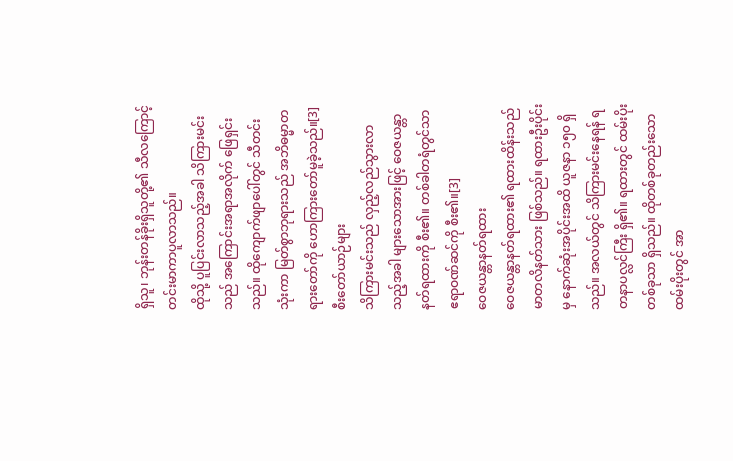ရှိသူ၊ ဘုန်းတန်ခိုးရှိသူတို့၏ သီလကြောင့် တင်းမာကာပူလာသည်။
ထိုသို့ ပူပြင်းလာသည့်အခါ သိကြားမင်းသည် အကြောင်းအရာအလိုက် ဖြေရှင်းသည်။ ထိုကျောက်ဖျာပေါ်တွင် သီတင်းသုံးကာ မြတ်စွာဘုရားသည် အဘိဓမ္မာတရားတော်ကို ဟောကြားတော်မူခဲ့သည်။[3]
စီးတော်ယာဉ်များ
သိကြားမင်းသည် လှည့်လည်သွားလာသည့်အခါ များသောအားဖြင့် ဝေဇယန္တာနတ်ရထားကို စီး၏။ တစ်ခါတရံတွင်သာ ဧရာဝဏ်ဆင်ကို စီး၏။[3]
ဝေဇယန္တာနတ်ရထား
ဝေဇယန္တာနတ်ရထား၏ ရထားထိန်းသည် မာတလိနတ်သား ဖြစ်သည်။ ရထားဦးပိုင်းမှ နောက်ဆုံးအပိုင်းအထိ ယူဇနာ ၁၅၀ ရှိသည်။ အလယ်တွင် သိကြားမင်းနေရန် ရတနာပလ္လင်ကြီး ရှိ၏။ ရထားတွင် ထမ်းပိုးတစ်ခုသာ ရှိသည်။ ထိုတစ်ခုတည်းသော ထမ်းပိုးတွင် အာ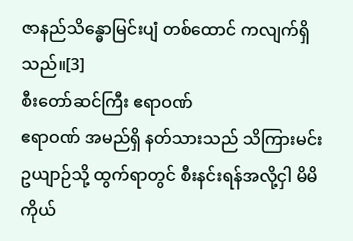ဇာနည်သိန္ဓောမြင်းပျံ တစ်ထောင် ကလျက်ရှိသည်။[3]
စီးတော်ဆင်ကြီး ဧရာဝဏ်
ဧရာဝဏ် အမည်ရှိ နတ်သားသည် သိကြားမင်း ဥယျာဉ်သို့ ထွက်ရာတွင် စီးနင်းရန်အလို့ငှါ မိမိကိုယ်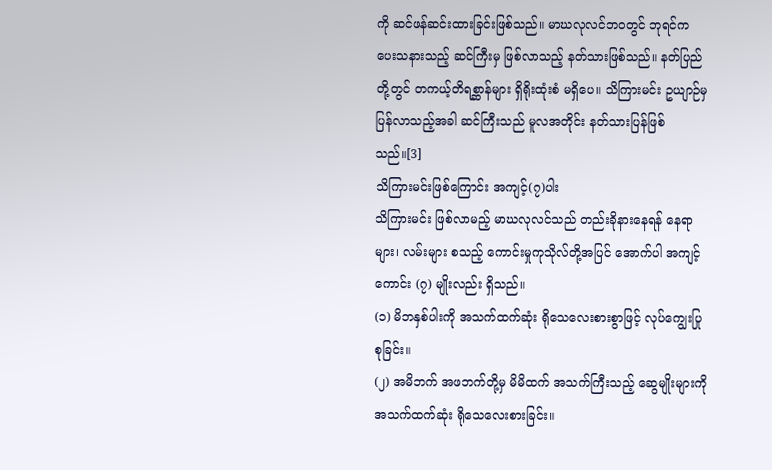ကို ဆင်ဖန်ဆင်းထားခြင်းဖြစ်သည်။ မာဃလုလင်ဘဝတွင် ဘုရင်က ပေးသနားသည့် ဆင်ကြီးမှ ဖြစ်လာသည့် နတ်သားဖြစ်သည်။ နတ်ပြည်တို့တွင် တကယ့်တိရစ္ဆာန်များ ရှိရိုးထုံးစံ မရှိပေ။ သိကြားမင်း ဥယျာဉ်မှ ပြန်လာသည့်အခါ ဆင်ကြီးသည် မူလအတိုင်း နတ်သားပြန်ဖြစ်သည်။[3]
သိကြားမင်းဖြစ်ကြောင်း အကျင့်(၇)ပါး
သိကြားမင်း ဖြစ်လာမည့် မာဃလုလင်သည် တည်းခိုနားနေရန် နေရာများ၊ လမ်းများ စသည့် ကောင်းမှုကုသိုလ်တို့အပြင် အောက်ပါ အကျင့်ကောင်း (၇) မျိုးလည်း ရှိသည်။
(၁) မိဘနှစ်ပါးကို အသက်ထက်ဆုံး ရိုသေလေးစားစွာဖြင့် လုပ်ကျွေးပြုစုခြင်း။
(၂) အမိဘက် အဖဘက်တို့မှ မိမိထက် အသက်ကြီးသည့် ဆွေမျိုးများကို အသက်ထက်ဆုံး ရိုသေလေးစားခြင်း။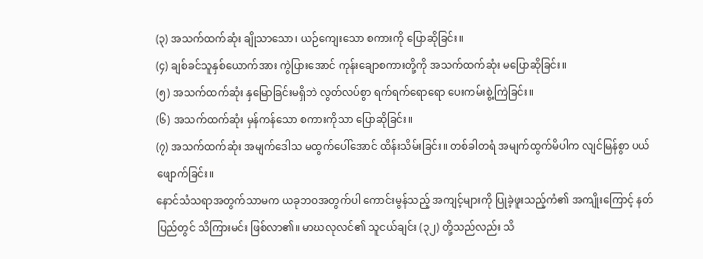(၃) အသက်ထက်ဆုံး ချိုသာသော၊ ယဉ်ကျေးသော စကားကို ပြောဆိုခြင်း။
(၄) ချစ်ခင်သူနှစ်ယောက်အား ကွဲပြားအောင် ကုန်းချောစကားတို့ကို အသက်ထက်ဆုံး မပြောဆိုခြင်း။
(၅) အသက်ထက်ဆုံး နှမြောခြင်းမရှိဘဲ လွတ်လပ်စွာ ရက်ရက်ရောရော ပေးကမ်းစွဲ့ကြဲခြင်း။
(၆) အသက်ထက်ဆုံး မှန်ကန်သော စကားကိုသာ ပြောဆိုခြင်း။
(၇) အသက်ထက်ဆုံး အမျက်ဒေါသ မထွက်ပေါ်အောင် ထိန်းသိမ်းခြင်း။ တစ်ခါတရံ အမျက်ထွက်မိပါက လျင်မြန်စွာ ပယ်ဖျောက်ခြင်း။
နောင်သံသရာအတွက်သာမက ယခုဘဝအတွက်ပါ ကောင်းမွန်သည့် အကျင့်များကို ပြုခဲ့ဖူးသည့်ကံ၏ အကျိုးကြောင့် နတ်ပြည်တွင် သိကြားမင်း ဖြစ်လာ၏။ မာဃလုလင်၏ သူငယ်ချင်း (၃၂) တို့သည်လည်း သိ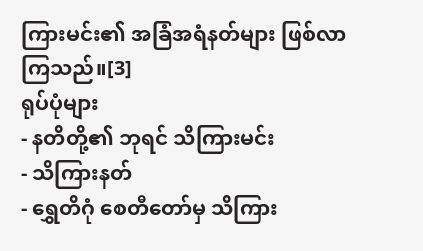ကြားမင်း၏ အခြံအရံနတ်များ ဖြစ်လာကြသည်။[3]
ရုပ်ပုံများ
- နတိတို့၏ ဘုရင် သိကြားမင်း
- သိကြားနတ်
- ရွှေတိဂုံ စေတီတော်မှ သိကြား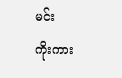မင်း
ကိုးကား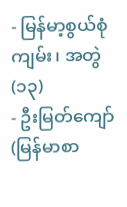- မြန်မာ့စွယ်စုံကျမ်း၊ အတွဲ(၁၃)
- ဦးမြတ်ကျော်(မြန်မာစာ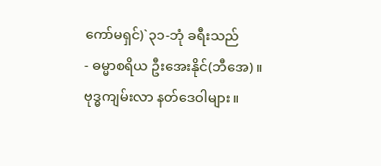ကော်မရှင်)`၃၁-ဘုံ ခရီးသည်
- ဓမ္မာစရိယ ဦးအေးနိုင်(ဘီအေ)။ ဗုဒ္ဓကျမ်းလာ နတ်ဒေဝါများ။